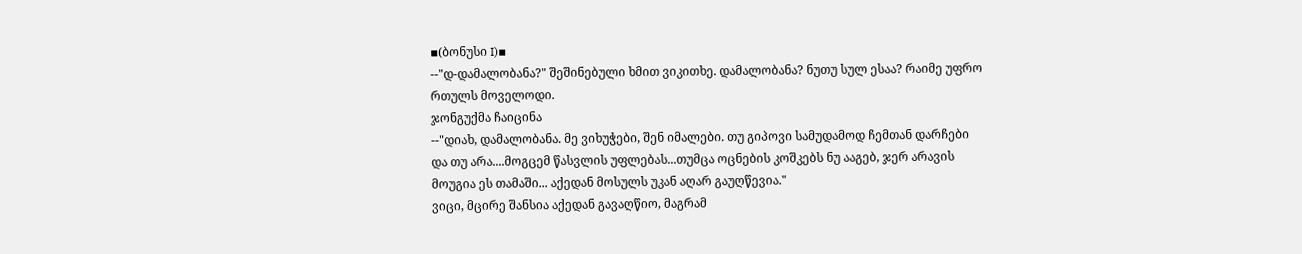▪(ბონუსი I)▪
--"დ-დამალობანა?" შეშინებული ხმით ვიკითხე. დამალობანა? ნუთუ სულ ესაა? რაიმე უფრო რთულს მოველოდი.
ჯონგუქმა ჩაიცინა
--"დიახ, დამალობანა. მე ვიხუჭები, შენ იმალები. თუ გიპოვი სამუდამოდ ჩემთან დარჩები და თუ არა....მოგცემ წასვლის უფლებას...თუმცა ოცნების კოშკებს ნუ ააგებ, ჯერ არავის მოუგია ეს თამაში... აქედან მოსულს უკან აღარ გაუღწევია."
ვიცი, მცირე შანსია აქედან გავაღწიო, მაგრამ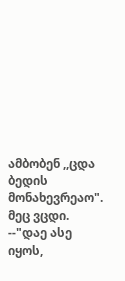ამბობენ ,,ცდა ბედის მონახევრეაო". მეც ვცდი.
--"დაე ასე იყოს,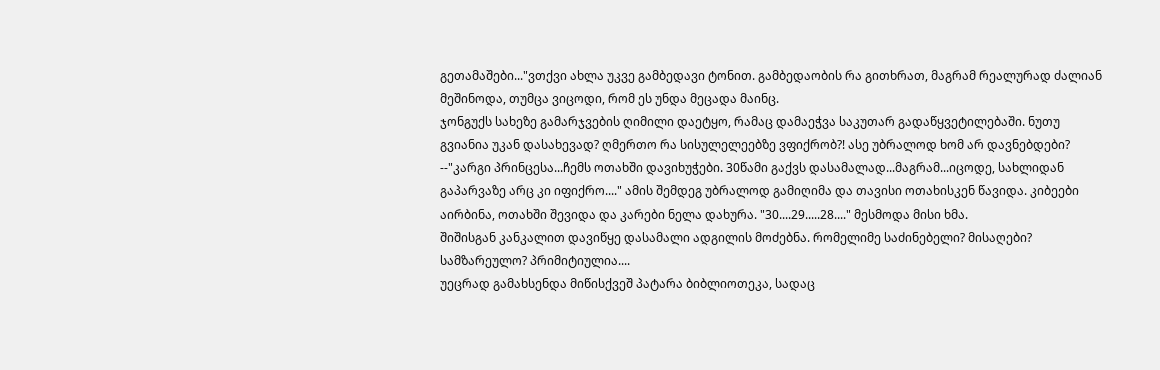გეთამაშები..."ვთქვი ახლა უკვე გამბედავი ტონით. გამბედაობის რა გითხრათ, მაგრამ რეალურად ძალიან მეშინოდა, თუმცა ვიცოდი, რომ ეს უნდა მეცადა მაინც.
ჯონგუქს სახეზე გამარჯვების ღიმილი დაეტყო, რამაც დამაეჭვა საკუთარ გადაწყვეტილებაში. ნუთუ გვიანია უკან დასახევად? ღმერთო რა სისულელეებზე ვფიქრობ?! ასე უბრალოდ ხომ არ დავნებდები?
--"კარგი პრინცესა...ჩემს ოთახში დავიხუჭები. 30წამი გაქვს დასამალად...მაგრამ...იცოდე, სახლიდან გაპარვაზე არც კი იფიქრო...." ამის შემდეგ უბრალოდ გამიღიმა და თავისი ოთახისკენ წავიდა. კიბეები აირბინა, ოთახში შევიდა და კარები ნელა დახურა. "30....29.....28...." მესმოდა მისი ხმა.
შიშისგან კანკალით დავიწყე დასამალი ადგილის მოძებნა. რომელიმე საძინებელი? მისაღები? სამზარეულო? პრიმიტიულია....
უეცრად გამახსენდა მიწისქვეშ პატარა ბიბლიოთეკა, სადაც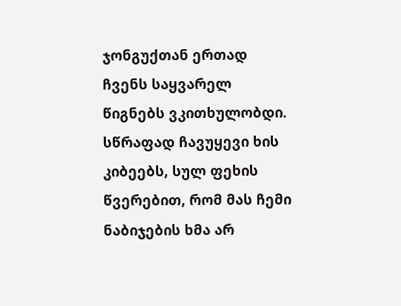ჯონგუქთან ერთად ჩვენს საყვარელ წიგნებს ვკითხულობდი. სწრაფად ჩავუყევი ხის კიბეებს, სულ ფეხის წვერებით, რომ მას ჩემი ნაბიჯების ხმა არ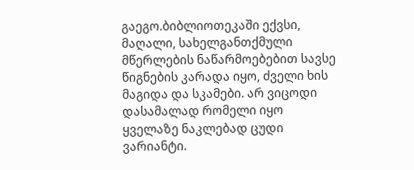გაეგო.ბიბლიოთეკაში ექვსი, მაღალი, სახელგანთქმული მწერლების ნაწარმოებებით სავსე წიგნების კარადა იყო, ძველი ხის მაგიდა და სკამები. არ ვიცოდი დასამალად რომელი იყო ყველაზე ნაკლებად ცუდი ვარიანტი.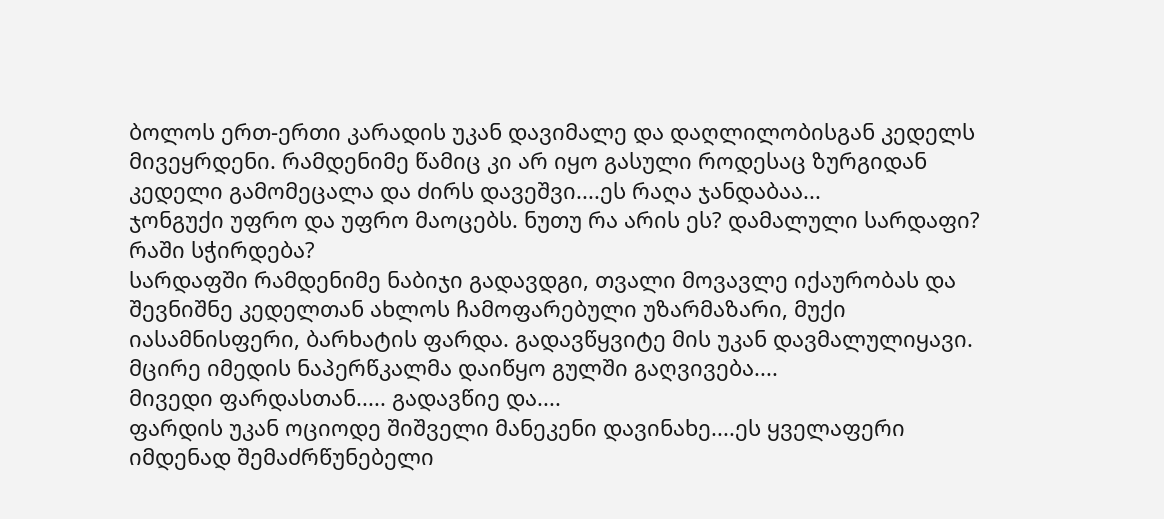ბოლოს ერთ-ერთი კარადის უკან დავიმალე და დაღლილობისგან კედელს მივეყრდენი. რამდენიმე წამიც კი არ იყო გასული როდესაც ზურგიდან კედელი გამომეცალა და ძირს დავეშვი....ეს რაღა ჯანდაბაა...
ჯონგუქი უფრო და უფრო მაოცებს. ნუთუ რა არის ეს? დამალული სარდაფი? რაში სჭირდება?
სარდაფში რამდენიმე ნაბიჯი გადავდგი, თვალი მოვავლე იქაურობას და შევნიშნე კედელთან ახლოს ჩამოფარებული უზარმაზარი, მუქი იასამნისფერი, ბარხატის ფარდა. გადავწყვიტე მის უკან დავმალულიყავი. მცირე იმედის ნაპერწკალმა დაიწყო გულში გაღვივება....
მივედი ფარდასთან..... გადავწიე და....
ფარდის უკან ოციოდე შიშველი მანეკენი დავინახე....ეს ყველაფერი იმდენად შემაძრწუნებელი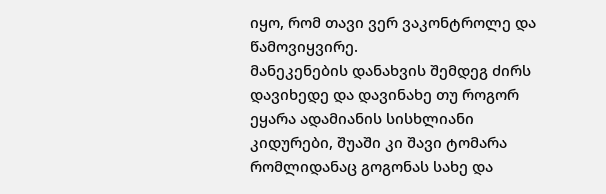იყო, რომ თავი ვერ ვაკონტროლე და წამოვიყვირე.
მანეკენების დანახვის შემდეგ ძირს დავიხედე და დავინახე თუ როგორ ეყარა ადამიანის სისხლიანი კიდურები, შუაში კი შავი ტომარა რომლიდანაც გოგონას სახე და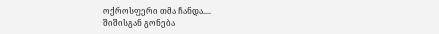ოქროსფერი თმა ჩანდა....
შიშისგან გონება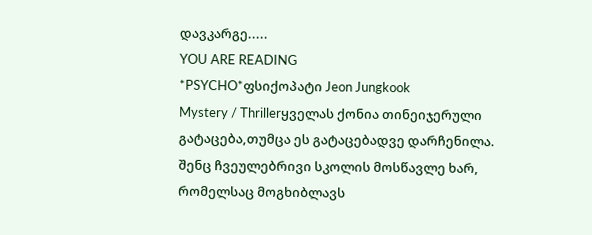დავკარგე.....
YOU ARE READING
*PSYCHO*ფსიქოპატი Jeon Jungkook
Mystery / Thrillerყველას ქონია თინეიჯერული გატაცება,თუმცა ეს გატაცებადვე დარჩენილა. შენც ჩვეულებრივი სკოლის მოსწავლე ხარ, რომელსაც მოგხიბლავს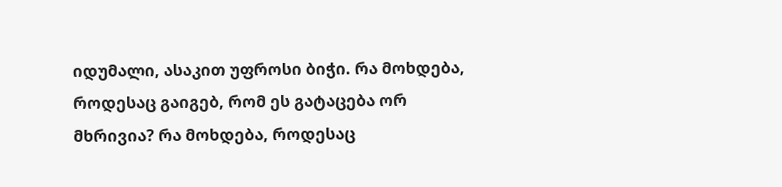იდუმალი, ასაკით უფროსი ბიჭი. რა მოხდება, როდესაც გაიგებ, რომ ეს გატაცება ორ მხრივია? რა მოხდება, როდესაც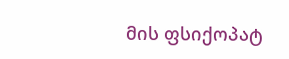მის ფსიქოპატ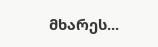მხარეს...